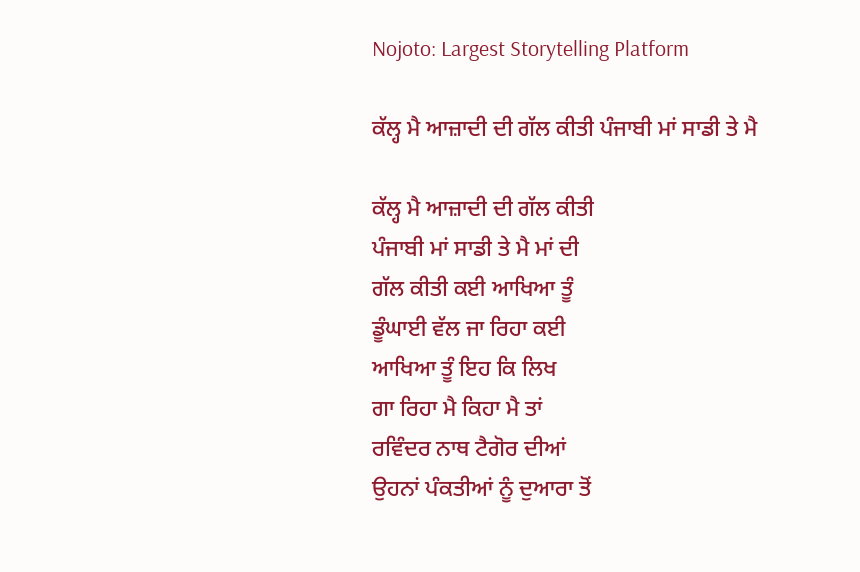Nojoto: Largest Storytelling Platform

ਕੱਲ੍ਹ ਮੈ ਆਜ਼ਾਦੀ ਦੀ ਗੱਲ ਕੀਤੀ ਪੰਜਾਬੀ ਮਾਂ ਸਾਡੀ ਤੇ ਮੈ

ਕੱਲ੍ਹ ਮੈ ਆਜ਼ਾਦੀ ਦੀ ਗੱਲ ਕੀਤੀ
ਪੰਜਾਬੀ ਮਾਂ ਸਾਡੀ ਤੇ ਮੈ ਮਾਂ ਦੀ
ਗੱਲ ਕੀਤੀ ਕਈ ਆਖਿਆ ਤੂੰ
ਡੂੰਘਾਈ ਵੱਲ ਜਾ ਰਿਹਾ ਕਈ
ਆਖਿਆ ਤੂੰ ਇਹ ਕਿ ਲਿਖ
ਗਾ ਰਿਹਾ ਮੈ ਕਿਹਾ ਮੈ ਤਾਂ
ਰਵਿੰਦਰ ਨਾਥ ਟੈਗੋਰ ਦੀਆਂ
ਉਹਨਾਂ ਪੰਕਤੀਆਂ ਨੂੰ ਦੁਆਰਾ ਤੋਂ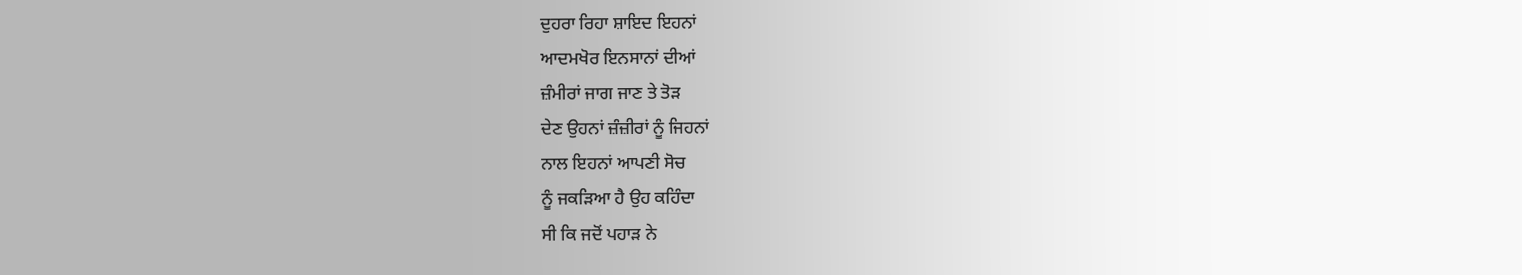ਦੁਹਰਾ ਰਿਹਾ ਸ਼ਾਇਦ ਇਹਨਾਂ
ਆਦਮਖੋਰ ਇਨਸਾਨਾਂ ਦੀਆਂ
ਜ਼ੰਮੀਰਾਂ ਜਾਗ ਜਾਣ ਤੇ ਤੋੜ
ਦੇਣ ਉਹਨਾਂ ਜ਼ੰਜ਼ੀਰਾਂ ਨੂੰ ਜਿਹਨਾਂ
ਨਾਲ ਇਹਨਾਂ ਆਪਣੀ ਸੋਚ
ਨੂੰ ਜਕੜਿਆ ਹੈ ਉਹ ਕਹਿੰਦਾ
ਸੀ ਕਿ ਜਦੋਂ ਪਹਾੜ ਨੇ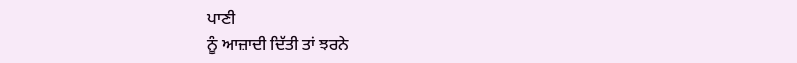ਪਾਣੀ
ਨੂੰ ਆਜ਼ਾਦੀ ਦਿੱਤੀ ਤਾਂ ਝਰਨੇ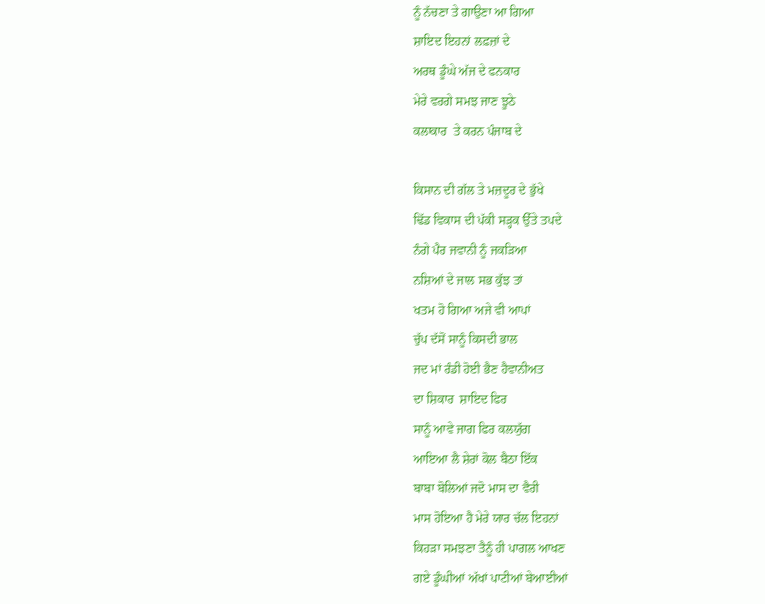ਨੂੰ ਨੱਚਣਾ ਤੇ ਗਾਉਣਾ ਆ ਗਿਆ
ਸ਼ਾਇਦ ਇਹਨਾਂ ਲਫ਼ਜ਼ਾਂ ਦੇ
ਅਰਥ ਡੂੰਘੇ ਅੱਜ ਦੇ ਫਨਕਾਰ
ਮੇਰੇ ਵਰਗੇ ਸਮਝ ਜਾਣ ਝੂਠੇ
ਕਲਾਕਾਰ  ਤੇ ਕਰਨ ਪੰਜਾਬ ਦੇ

ਕਿਸਾਨ ਦੀ ਗੱਲ ਤੇ ਮਜ਼ਦੂਰ ਦੇ ਭੁੱਖੇ
ਢਿੱਡ ਵਿਕਾਸ ਦੀ ਪੱਕੀ ਸੜ੍ਹਕ ਉੱਤੇ ਤਪਦੇ
ਨੰਗੇ ਪੈਰ ਜਵਾਨੀ ਨੂੰ ਜਕੜਿਆ
ਨਸ਼ਿਆਂ ਦੇ ਜਾਲ ਸਭ ਕੁੱਝ ਤਾਂ
ਖਤਮ ਹੋ ਗਿਆ ਅਜੇ ਵੀ ਆਪਾਂ
ਚੁੱਪ ਦੱਸੋਂ ਸਾਨੂੰ ਕਿਸਦੀ ਭਾਲ
ਜਦ ਮਾਂ ਰੰਡੀ ਹੋਈ ਭੈਣ ਹੈਵਾਨੀਅਤ
ਦਾ ਸ਼ਿਕਾਰ  ਸ਼ਾਇਦ ਫਿਰ
ਸਾਨੂੰ ਆਵੇ ਜਾਗ ਫਿਰ ਕਲਯੁੱਗ
ਆਇਆ ਲੈ ਸ਼ੇਰਾਂ ਕੋਲ ਬੈਠਾ ਇੱਕ
ਬਾਬਾ ਬੋਲਿਆਂ ਜਦੋ ਮਾਸ ਦਾ ਵੈਰੀ
ਮਾਸ ਹੋਇਆ ਹੈ ਮੇਰੇ ਯਾਰ ਚੱਲ ਇਹਨਾਂ
ਕਿਹੜਾ ਸਮਝਣਾ ਤੈਨੂੰ ਹੀ ਪਾਗਲ ਆਖਣ
ਗਏ ਡੂੰਘੀਆਂ ਅੱਖਾਂ ਪਾਟੀਆਂ ਬੇਆਈਆਂ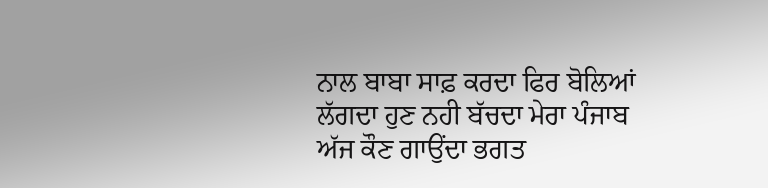ਨਾਲ ਬਾਬਾ ਸਾਫ਼ ਕਰਦਾ ਫਿਰ ਬੋਲਿਆਂ
ਲੱਗਦਾ ਹੁਣ ਨਹੀ ਬੱਚਦਾ ਮੇਰਾ ਪੰਜਾਬ
ਅੱਜ ਕੌਣ ਗਾਉਂਦਾ ਭਗਤ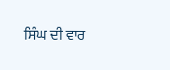ਸਿੰਘ ਦੀ ਵਾਰ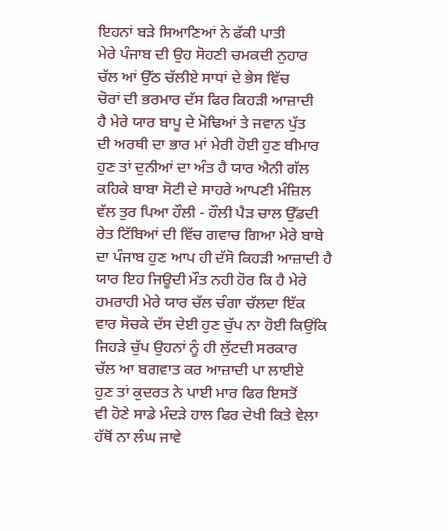ਇਹਨਾਂ ਬੜੇ ਸਿਆਣਿਆਂ ਨੇ ਫੱਕੀ ਪਾਤੀ
ਮੇਰੇ ਪੰਜਾਬ ਦੀ ਉਹ ਸੋਹਣੀ ਚਮਕਦੀ ਨੁਹਾਰ
ਚੱਲ ਆਂ ਉੱਠ ਚੱਲੀਏ ਸਾਧਾਂ ਦੇ ਭੇਸ ਵਿੱਚ
ਚੋਰਾਂ ਦੀ ਭਰਮਾਰ ਦੱਸ ਫਿਰ ਕਿਹੜੀ ਆਜ਼ਾਦੀ
ਹੈ ਮੇਰੇ ਯਾਰ ਬਾਪੂ ਦੇ ਮੋਢਿਆਂ ਤੇ ਜਵਾਨ ਪੁੱਤ
ਦੀ ਅਰਥੀ ਦਾ ਭਾਰ ਮਾਂ ਮੇਰੀ ਹੋਈ ਹੁਣ ਬੀਮਾਰ
ਹੁਣ ਤਾਂ ਦੁਨੀਆਂ ਦਾ ਅੰਤ ਹੈ ਯਾਰ ਐਨੀ ਗੱਲ
ਕਹਿਕੇ ਬਾਬਾ ਸੋਟੀ ਦੇ ਸਾਹਰੇ ਆਪਣੀ ਮੰਜ਼ਿਲ
ਵੱਲ ਤੁਰ ਪਿਆ ਹੌਲੀ - ਹੌਲੀ ਪੈੜ ਚਾਲ ਉੱਡਦੀ
ਰੇਤ ਟਿੱਬਿਆਂ ਦੀ ਵਿੱਚ ਗਵਾਚ ਗਿਆ ਮੇਰੇ ਬਾਬੇ
ਦਾ ਪੰਜਾਬ ਹੁਣ ਆਪ ਹੀ ਦੱਸੋ ਕਿਹੜੀ ਆਜ਼ਾਦੀ ਹੈ
ਯਾਰ ਇਹ ਜਿਊਦੀ ਮੌਤ ਨਹੀ ਹੋਰ ਕਿ ਹੈ ਮੇਰੇ
ਹਮਰਾਹੀ ਮੇਰੇ ਯਾਰ ਚੱਲ ਚੰਗਾ ਚੱਲਦਾ ਇੱਕ
ਵਾਰ ਸੋਚਕੇ ਦੱਸ ਦੇਈ ਹੁਣ ਚੁੱਪ ਨਾ ਹੋਈ ਕਿਉਂਕਿ
ਜਿਹੜੇ ਚੁੱਪ ਉਹਨਾਂ ਨੂੰ ਹੀ ਲੁੱਟਦੀ ਸਰਕਾਰ
ਚੱਲ ਆ ਬਗਵਾਤ ਕਰ ਆਜ਼ਾਦੀ ਪਾ ਲਾਈਏ
ਹੁਣ ਤਾਂ ਕੁਦਰਤ ਨੇ ਪਾਈ ਮਾਰ ਫਿਰ ਇਸਤੋਂ
ਵੀ ਹੋਣੇ ਸਾਡੇ ਮੰਦੜੇ ਹਾਲ ਫਿਰ ਦੇਖੀ ਕਿਤੇ ਵੇਲਾ
ਹੱਥੋਂ ਨਾ ਲੰਘ ਜਾਵੇ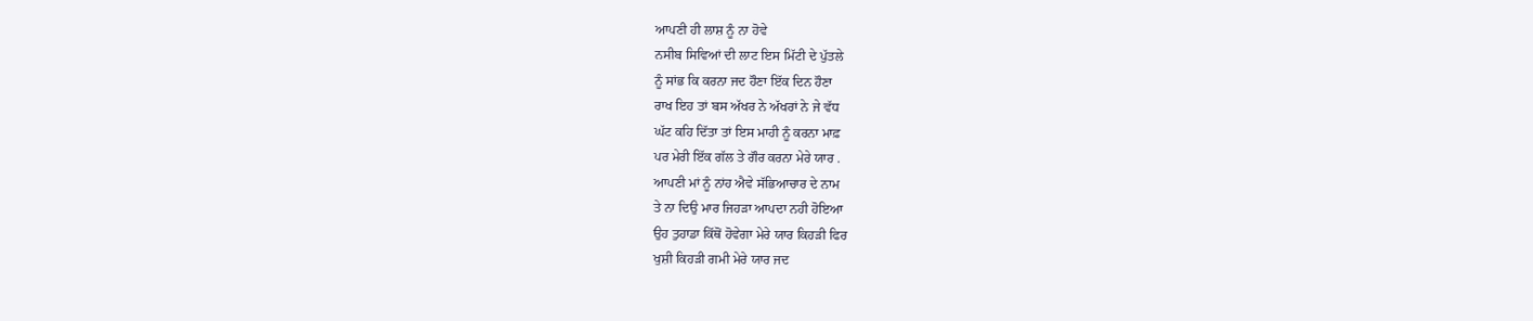ਆਪਣੀ ਹੀ ਲਾਸ਼ ਨੂੰ ਨਾ ਹੋਵੇ
ਨਸੀਬ ਸਿਵਿਆਂ ਦੀ ਲਾਟ ਇਸ ਮਿੱਟੀ ਦੇ ਪੁੱਤਲੇ
ਨੂੰ ਸਾਂਭ ਕਿ ਕਰਨਾ ਜਦ ਹੌਣਾ ਇੱਕ ਦਿਨ ਹੌਣਾ
ਰਾਖ ਇਹ ਤਾਂ ਬਸ ਅੱਖਰ ਨੇ ਅੱਖਰਾਂ ਨੇ ਜੇ ਵੱਧ
ਘੱਟ ਕਹਿ ਦਿੱਤਾ ਤਾਂ ਇਸ ਮਾਹੀ ਨੂੰ ਕਰਨਾ ਮਾਫ਼
ਪਰ ਮੇਰੀ ਇੱਕ ਗੱਲ ਤੇ ਗੌਰ ਕਰਨਾ ਮੇਰੇ ਯਾਰ .
ਆਪਣੀ ਮਾਂ ਨੂੰ ਨਾਂਹ ਐਵੇ ਸੱਭਿਆਚਾਰ ਦੇ ਨਾਮ
ਤੇ ਨਾ ਦਿਉ ਮਾਰ ਜਿਹੜਾ ਆਪਦਾ ਨਹੀ ਹੋਇਆ
ਉਹ ਤੁਹਾਡਾ ਕਿੱਥੋਂ ਹੋਵੇਗਾ ਮੇਰੇ ਯਾਰ ਕਿਹੜੀ ਫਿਰ
ਖੁਸ਼ੀ ਕਿਹੜੀ ਗਮੀ ਮੇਰੇ ਯਾਰ ਜਦ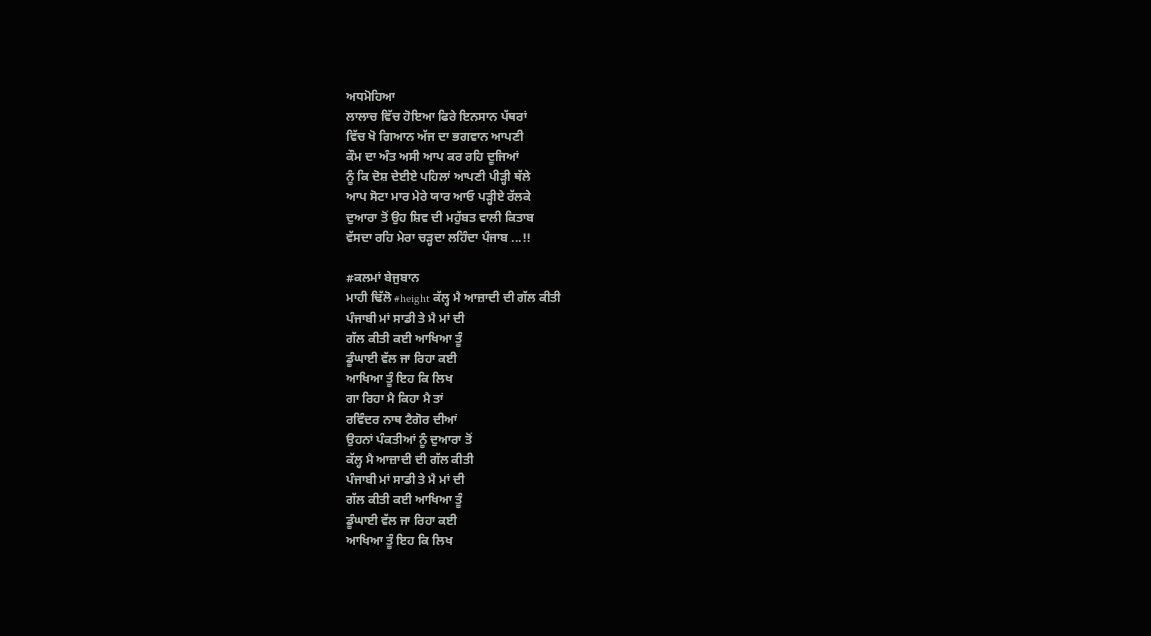ਅਧਮੋਹਿਆ
ਲਾਲਾਚ ਵਿੱਚ ਹੋਇਆ ਫਿਰੇ ਇਨਸਾਨ ਪੱਥਰਾਂ
ਵਿੱਚ ਖੋ ਗਿਆਨ ਅੱਜ ਦਾ ਭਗਵਾਨ ਆਪਣੀ
ਕੌਮ ਦਾ ਅੰਤ ਅਸੀ ਆਪ ਕਰ ਰਹਿ ਦੂਜਿਆਂ
ਨੂੰ ਕਿ ਦੋਸ਼ ਦੇਈਏ ਪਹਿਲਾਂ ਆਪਣੀ ਪੀੜ੍ਹੀ ਥੱਲੇ
ਆਪ ਸੋਟਾ ਮਾਰ ਮੇਰੇ ਯਾਰ ਆਓ ਪੜ੍ਹੀਏ ਰੱਲਕੇ
ਦੁਆਰਾ ਤੋਂ ਉਹ ਸ਼ਿਵ ਦੀ ਮਹੁੱਬਤ ਵਾਲੀ ਕਿਤਾਬ
ਵੱਸਦਾ ਰਹਿ ਮੇਰਾ ਚੜ੍ਹਦਾ ਲਹਿੰਦਾ ਪੰਜਾਬ ...!!

#ਕਲਮਾਂ ਬੇਜੁਬਾਨ
ਮਾਹੀ ਢਿੱਲੋ #height ਕੱਲ੍ਹ ਮੈ ਆਜ਼ਾਦੀ ਦੀ ਗੱਲ ਕੀਤੀ
ਪੰਜਾਬੀ ਮਾਂ ਸਾਡੀ ਤੇ ਮੈ ਮਾਂ ਦੀ
ਗੱਲ ਕੀਤੀ ਕਈ ਆਖਿਆ ਤੂੰ
ਡੂੰਘਾਈ ਵੱਲ ਜਾ ਰਿਹਾ ਕਈ
ਆਖਿਆ ਤੂੰ ਇਹ ਕਿ ਲਿਖ
ਗਾ ਰਿਹਾ ਮੈ ਕਿਹਾ ਮੈ ਤਾਂ
ਰਵਿੰਦਰ ਨਾਥ ਟੈਗੋਰ ਦੀਆਂ
ਉਹਨਾਂ ਪੰਕਤੀਆਂ ਨੂੰ ਦੁਆਰਾ ਤੋਂ
ਕੱਲ੍ਹ ਮੈ ਆਜ਼ਾਦੀ ਦੀ ਗੱਲ ਕੀਤੀ
ਪੰਜਾਬੀ ਮਾਂ ਸਾਡੀ ਤੇ ਮੈ ਮਾਂ ਦੀ
ਗੱਲ ਕੀਤੀ ਕਈ ਆਖਿਆ ਤੂੰ
ਡੂੰਘਾਈ ਵੱਲ ਜਾ ਰਿਹਾ ਕਈ
ਆਖਿਆ ਤੂੰ ਇਹ ਕਿ ਲਿਖ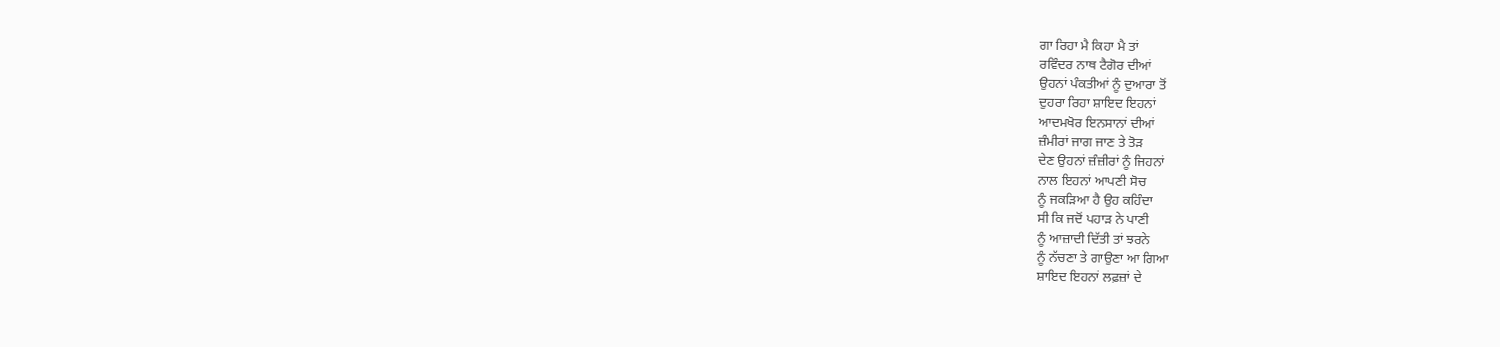ਗਾ ਰਿਹਾ ਮੈ ਕਿਹਾ ਮੈ ਤਾਂ
ਰਵਿੰਦਰ ਨਾਥ ਟੈਗੋਰ ਦੀਆਂ
ਉਹਨਾਂ ਪੰਕਤੀਆਂ ਨੂੰ ਦੁਆਰਾ ਤੋਂ
ਦੁਹਰਾ ਰਿਹਾ ਸ਼ਾਇਦ ਇਹਨਾਂ
ਆਦਮਖੋਰ ਇਨਸਾਨਾਂ ਦੀਆਂ
ਜ਼ੰਮੀਰਾਂ ਜਾਗ ਜਾਣ ਤੇ ਤੋੜ
ਦੇਣ ਉਹਨਾਂ ਜ਼ੰਜ਼ੀਰਾਂ ਨੂੰ ਜਿਹਨਾਂ
ਨਾਲ ਇਹਨਾਂ ਆਪਣੀ ਸੋਚ
ਨੂੰ ਜਕੜਿਆ ਹੈ ਉਹ ਕਹਿੰਦਾ
ਸੀ ਕਿ ਜਦੋਂ ਪਹਾੜ ਨੇ ਪਾਣੀ
ਨੂੰ ਆਜ਼ਾਦੀ ਦਿੱਤੀ ਤਾਂ ਝਰਨੇ
ਨੂੰ ਨੱਚਣਾ ਤੇ ਗਾਉਣਾ ਆ ਗਿਆ
ਸ਼ਾਇਦ ਇਹਨਾਂ ਲਫ਼ਜ਼ਾਂ ਦੇ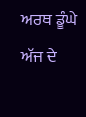ਅਰਥ ਡੂੰਘੇ ਅੱਜ ਦੇ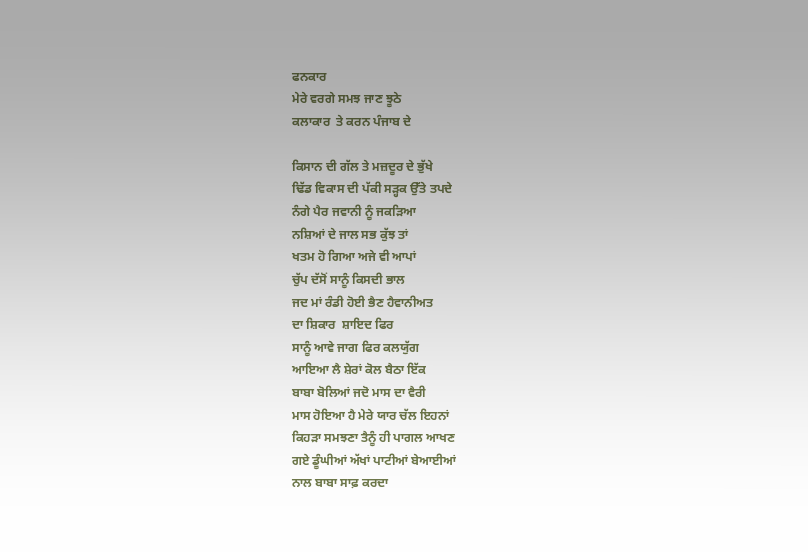ਫਨਕਾਰ
ਮੇਰੇ ਵਰਗੇ ਸਮਝ ਜਾਣ ਝੂਠੇ
ਕਲਾਕਾਰ  ਤੇ ਕਰਨ ਪੰਜਾਬ ਦੇ

ਕਿਸਾਨ ਦੀ ਗੱਲ ਤੇ ਮਜ਼ਦੂਰ ਦੇ ਭੁੱਖੇ
ਢਿੱਡ ਵਿਕਾਸ ਦੀ ਪੱਕੀ ਸੜ੍ਹਕ ਉੱਤੇ ਤਪਦੇ
ਨੰਗੇ ਪੈਰ ਜਵਾਨੀ ਨੂੰ ਜਕੜਿਆ
ਨਸ਼ਿਆਂ ਦੇ ਜਾਲ ਸਭ ਕੁੱਝ ਤਾਂ
ਖਤਮ ਹੋ ਗਿਆ ਅਜੇ ਵੀ ਆਪਾਂ
ਚੁੱਪ ਦੱਸੋਂ ਸਾਨੂੰ ਕਿਸਦੀ ਭਾਲ
ਜਦ ਮਾਂ ਰੰਡੀ ਹੋਈ ਭੈਣ ਹੈਵਾਨੀਅਤ
ਦਾ ਸ਼ਿਕਾਰ  ਸ਼ਾਇਦ ਫਿਰ
ਸਾਨੂੰ ਆਵੇ ਜਾਗ ਫਿਰ ਕਲਯੁੱਗ
ਆਇਆ ਲੈ ਸ਼ੇਰਾਂ ਕੋਲ ਬੈਠਾ ਇੱਕ
ਬਾਬਾ ਬੋਲਿਆਂ ਜਦੋ ਮਾਸ ਦਾ ਵੈਰੀ
ਮਾਸ ਹੋਇਆ ਹੈ ਮੇਰੇ ਯਾਰ ਚੱਲ ਇਹਨਾਂ
ਕਿਹੜਾ ਸਮਝਣਾ ਤੈਨੂੰ ਹੀ ਪਾਗਲ ਆਖਣ
ਗਏ ਡੂੰਘੀਆਂ ਅੱਖਾਂ ਪਾਟੀਆਂ ਬੇਆਈਆਂ
ਨਾਲ ਬਾਬਾ ਸਾਫ਼ ਕਰਦਾ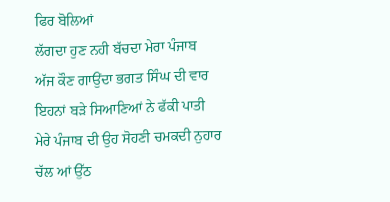ਫਿਰ ਬੋਲਿਆਂ
ਲੱਗਦਾ ਹੁਣ ਨਹੀ ਬੱਚਦਾ ਮੇਰਾ ਪੰਜਾਬ
ਅੱਜ ਕੌਣ ਗਾਉਂਦਾ ਭਗਤ ਸਿੰਘ ਦੀ ਵਾਰ
ਇਹਨਾਂ ਬੜੇ ਸਿਆਣਿਆਂ ਨੇ ਫੱਕੀ ਪਾਤੀ
ਮੇਰੇ ਪੰਜਾਬ ਦੀ ਉਹ ਸੋਹਣੀ ਚਮਕਦੀ ਨੁਹਾਰ
ਚੱਲ ਆਂ ਉੱਠ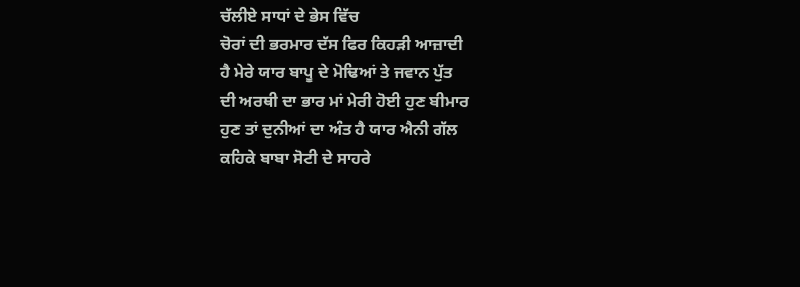ਚੱਲੀਏ ਸਾਧਾਂ ਦੇ ਭੇਸ ਵਿੱਚ
ਚੋਰਾਂ ਦੀ ਭਰਮਾਰ ਦੱਸ ਫਿਰ ਕਿਹੜੀ ਆਜ਼ਾਦੀ
ਹੈ ਮੇਰੇ ਯਾਰ ਬਾਪੂ ਦੇ ਮੋਢਿਆਂ ਤੇ ਜਵਾਨ ਪੁੱਤ
ਦੀ ਅਰਥੀ ਦਾ ਭਾਰ ਮਾਂ ਮੇਰੀ ਹੋਈ ਹੁਣ ਬੀਮਾਰ
ਹੁਣ ਤਾਂ ਦੁਨੀਆਂ ਦਾ ਅੰਤ ਹੈ ਯਾਰ ਐਨੀ ਗੱਲ
ਕਹਿਕੇ ਬਾਬਾ ਸੋਟੀ ਦੇ ਸਾਹਰੇ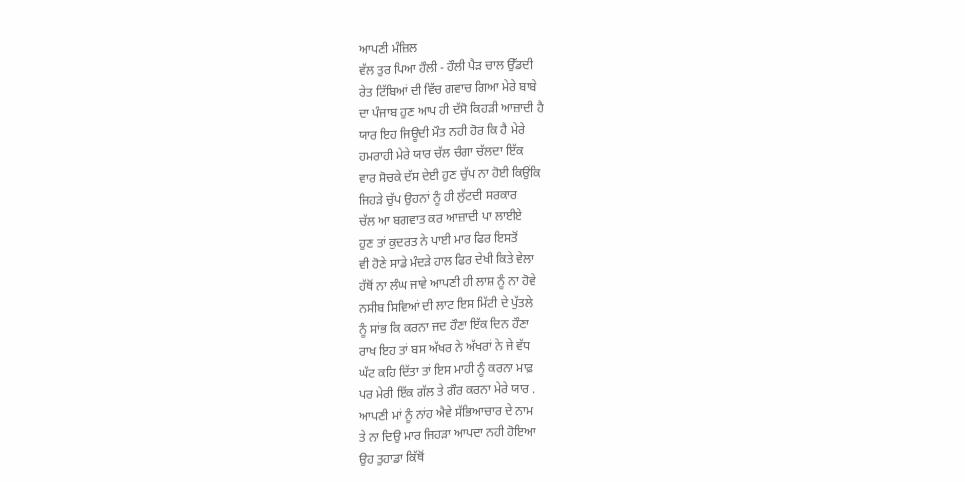ਆਪਣੀ ਮੰਜ਼ਿਲ
ਵੱਲ ਤੁਰ ਪਿਆ ਹੌਲੀ - ਹੌਲੀ ਪੈੜ ਚਾਲ ਉੱਡਦੀ
ਰੇਤ ਟਿੱਬਿਆਂ ਦੀ ਵਿੱਚ ਗਵਾਚ ਗਿਆ ਮੇਰੇ ਬਾਬੇ
ਦਾ ਪੰਜਾਬ ਹੁਣ ਆਪ ਹੀ ਦੱਸੋ ਕਿਹੜੀ ਆਜ਼ਾਦੀ ਹੈ
ਯਾਰ ਇਹ ਜਿਊਦੀ ਮੌਤ ਨਹੀ ਹੋਰ ਕਿ ਹੈ ਮੇਰੇ
ਹਮਰਾਹੀ ਮੇਰੇ ਯਾਰ ਚੱਲ ਚੰਗਾ ਚੱਲਦਾ ਇੱਕ
ਵਾਰ ਸੋਚਕੇ ਦੱਸ ਦੇਈ ਹੁਣ ਚੁੱਪ ਨਾ ਹੋਈ ਕਿਉਂਕਿ
ਜਿਹੜੇ ਚੁੱਪ ਉਹਨਾਂ ਨੂੰ ਹੀ ਲੁੱਟਦੀ ਸਰਕਾਰ
ਚੱਲ ਆ ਬਗਵਾਤ ਕਰ ਆਜ਼ਾਦੀ ਪਾ ਲਾਈਏ
ਹੁਣ ਤਾਂ ਕੁਦਰਤ ਨੇ ਪਾਈ ਮਾਰ ਫਿਰ ਇਸਤੋਂ
ਵੀ ਹੋਣੇ ਸਾਡੇ ਮੰਦੜੇ ਹਾਲ ਫਿਰ ਦੇਖੀ ਕਿਤੇ ਵੇਲਾ
ਹੱਥੋਂ ਨਾ ਲੰਘ ਜਾਵੇ ਆਪਣੀ ਹੀ ਲਾਸ਼ ਨੂੰ ਨਾ ਹੋਵੇ
ਨਸੀਬ ਸਿਵਿਆਂ ਦੀ ਲਾਟ ਇਸ ਮਿੱਟੀ ਦੇ ਪੁੱਤਲੇ
ਨੂੰ ਸਾਂਭ ਕਿ ਕਰਨਾ ਜਦ ਹੌਣਾ ਇੱਕ ਦਿਨ ਹੌਣਾ
ਰਾਖ ਇਹ ਤਾਂ ਬਸ ਅੱਖਰ ਨੇ ਅੱਖਰਾਂ ਨੇ ਜੇ ਵੱਧ
ਘੱਟ ਕਹਿ ਦਿੱਤਾ ਤਾਂ ਇਸ ਮਾਹੀ ਨੂੰ ਕਰਨਾ ਮਾਫ਼
ਪਰ ਮੇਰੀ ਇੱਕ ਗੱਲ ਤੇ ਗੌਰ ਕਰਨਾ ਮੇਰੇ ਯਾਰ .
ਆਪਣੀ ਮਾਂ ਨੂੰ ਨਾਂਹ ਐਵੇ ਸੱਭਿਆਚਾਰ ਦੇ ਨਾਮ
ਤੇ ਨਾ ਦਿਉ ਮਾਰ ਜਿਹੜਾ ਆਪਦਾ ਨਹੀ ਹੋਇਆ
ਉਹ ਤੁਹਾਡਾ ਕਿੱਥੋਂ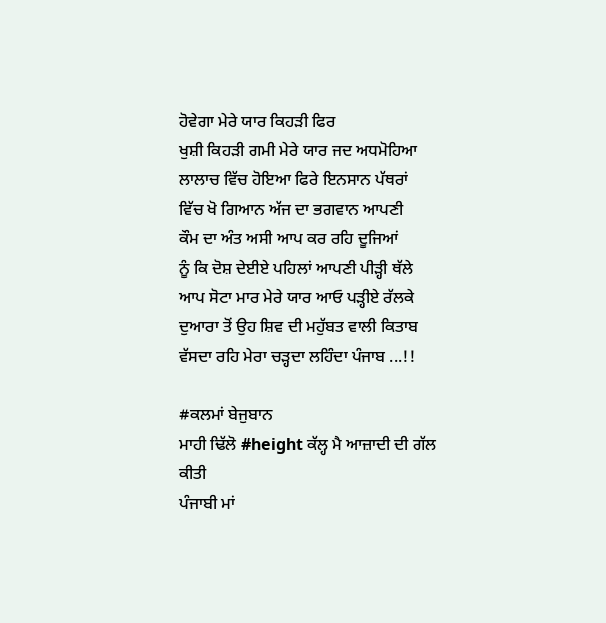ਹੋਵੇਗਾ ਮੇਰੇ ਯਾਰ ਕਿਹੜੀ ਫਿਰ
ਖੁਸ਼ੀ ਕਿਹੜੀ ਗਮੀ ਮੇਰੇ ਯਾਰ ਜਦ ਅਧਮੋਹਿਆ
ਲਾਲਾਚ ਵਿੱਚ ਹੋਇਆ ਫਿਰੇ ਇਨਸਾਨ ਪੱਥਰਾਂ
ਵਿੱਚ ਖੋ ਗਿਆਨ ਅੱਜ ਦਾ ਭਗਵਾਨ ਆਪਣੀ
ਕੌਮ ਦਾ ਅੰਤ ਅਸੀ ਆਪ ਕਰ ਰਹਿ ਦੂਜਿਆਂ
ਨੂੰ ਕਿ ਦੋਸ਼ ਦੇਈਏ ਪਹਿਲਾਂ ਆਪਣੀ ਪੀੜ੍ਹੀ ਥੱਲੇ
ਆਪ ਸੋਟਾ ਮਾਰ ਮੇਰੇ ਯਾਰ ਆਓ ਪੜ੍ਹੀਏ ਰੱਲਕੇ
ਦੁਆਰਾ ਤੋਂ ਉਹ ਸ਼ਿਵ ਦੀ ਮਹੁੱਬਤ ਵਾਲੀ ਕਿਤਾਬ
ਵੱਸਦਾ ਰਹਿ ਮੇਰਾ ਚੜ੍ਹਦਾ ਲਹਿੰਦਾ ਪੰਜਾਬ ...!!

#ਕਲਮਾਂ ਬੇਜੁਬਾਨ
ਮਾਹੀ ਢਿੱਲੋ #height ਕੱਲ੍ਹ ਮੈ ਆਜ਼ਾਦੀ ਦੀ ਗੱਲ ਕੀਤੀ
ਪੰਜਾਬੀ ਮਾਂ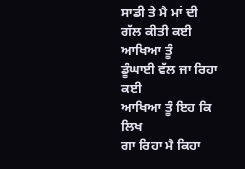ਸਾਡੀ ਤੇ ਮੈ ਮਾਂ ਦੀ
ਗੱਲ ਕੀਤੀ ਕਈ ਆਖਿਆ ਤੂੰ
ਡੂੰਘਾਈ ਵੱਲ ਜਾ ਰਿਹਾ ਕਈ
ਆਖਿਆ ਤੂੰ ਇਹ ਕਿ ਲਿਖ
ਗਾ ਰਿਹਾ ਮੈ ਕਿਹਾ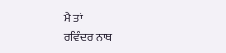ਮੈ ਤਾਂ
ਰਵਿੰਦਰ ਨਾਥ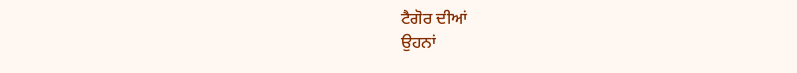ਟੈਗੋਰ ਦੀਆਂ
ਉਹਨਾਂ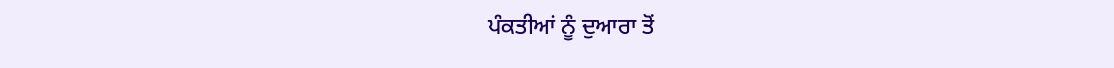ਪੰਕਤੀਆਂ ਨੂੰ ਦੁਆਰਾ ਤੋਂ